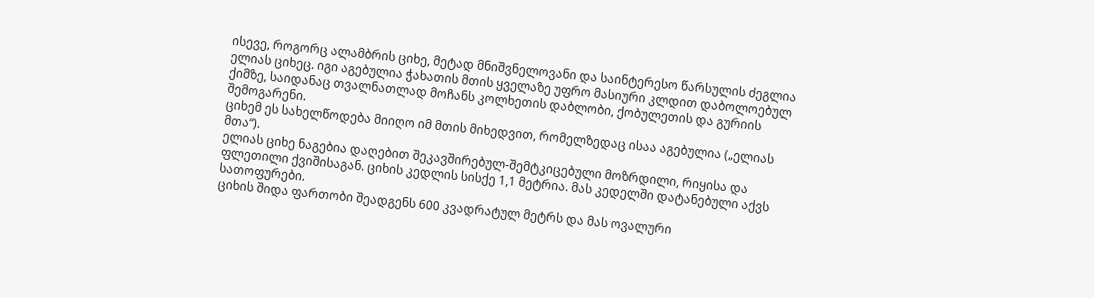ისევე, როგორც ალამბრის ციხე, მეტად მნიშვნელოვანი და საინტერესო წარსულის ძეგლია ელიას ციხეც. იგი აგებულია ჭახათის მთის ყველაზე უფრო მასიური კლდით დაბოლოებულ ქიმზე, საიდანაც თვალნათლად მოჩანს კოლხეთის დაბლობი, ქობულეთის და გურიის შემოგარენი.
ციხემ ეს სახელწოდება მიიღო იმ მთის მიხედვით, რომელზედაც ისაა აგებულია („ელიას მთა“).
ელიას ციხე ნაგებია დაღებით შეკავშირებულ-შემტკიცებული მოზრდილი, რიყისა და ფლეთილი ქვიშისაგან. ციხის კედლის სისქე 1,1 მეტრია. მას კედელში დატანებული აქვს სათოფურები.
ციხის შიდა ფართობი შეადგენს 600 კვადრატულ მეტრს და მას ოვალური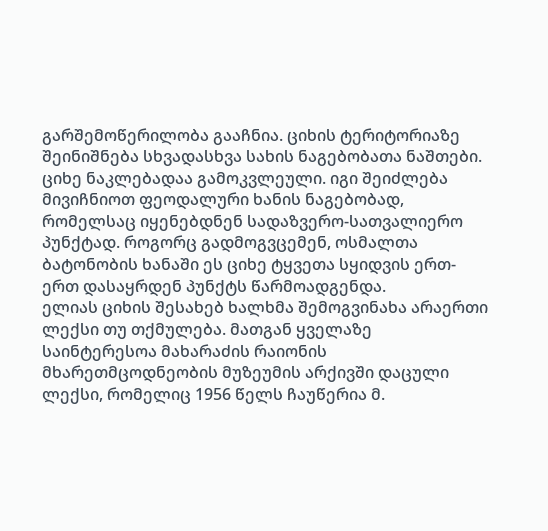გარშემოწერილობა გააჩნია. ციხის ტერიტორიაზე შეინიშნება სხვადასხვა სახის ნაგებობათა ნაშთები.
ციხე ნაკლებადაა გამოკვლეული. იგი შეიძლება მივიჩნიოთ ფეოდალური ხანის ნაგებობად, რომელსაც იყენებდნენ სადაზვერო-სათვალიერო პუნქტად. როგორც გადმოგვცემენ, ოსმალთა ბატონობის ხანაში ეს ციხე ტყვეთა სყიდვის ერთ-ერთ დასაყრდენ პუნქტს წარმოადგენდა.
ელიას ციხის შესახებ ხალხმა შემოგვინახა არაერთი ლექსი თუ თქმულება. მათგან ყველაზე საინტერესოა მახარაძის რაიონის მხარეთმცოდნეობის მუზეუმის არქივში დაცული ლექსი, რომელიც 1956 წელს ჩაუწერია მ.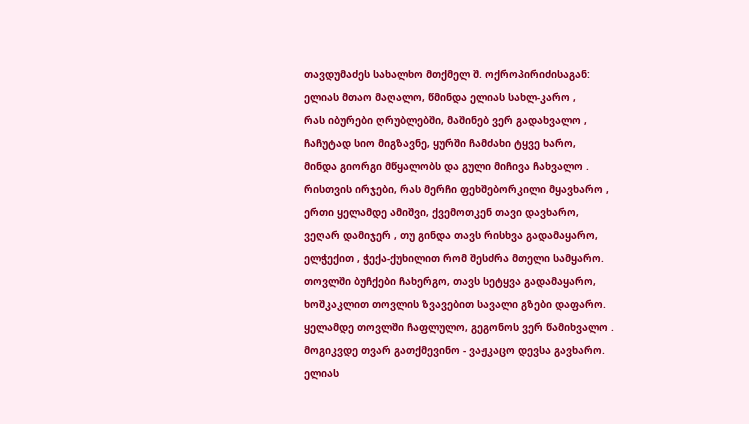თავდუმაძეს სახალხო მთქმელ შ. ოქროპირიძისაგან:
ელიას მთაო მაღალო, წმინდა ელიას სახლ-კარო ,
რას იბურები ღრუბლებში, მაშინებ ვერ გადახვალო ,
ჩაჩუტად სიო მიგზავნე, ყურში ჩამძახი ტყვე ხარო,
მინდა გიორგი მწყალობს და გული მიჩივა ჩახვალო .
რისთვის ირჯები, რას მერჩი ფეხშებორკილი მყავხარო ,
ერთი ყელამდე ამიშვი, ქვემოთკენ თავი დავხარო,
ვეღარ დამიჯერ , თუ გინდა თავს რისხვა გადამაყარო,
ელჭექით , ჭექა-ქუხილით რომ შესძრა მთელი სამყარო.
თოვლში ბუჩქები ჩახერგო, თავს სეტყვა გადამაყარო,
ხოშკაკლით თოვლის ზვავებით სავალი გზები დაფარო.
ყელამდე თოვლში ჩაფლულო, გეგონოს ვერ წამიხვალო .
მოგიკვდე თვარ გათქმევინო - ვაჟკაცო დევსა გავხარო.
ელიას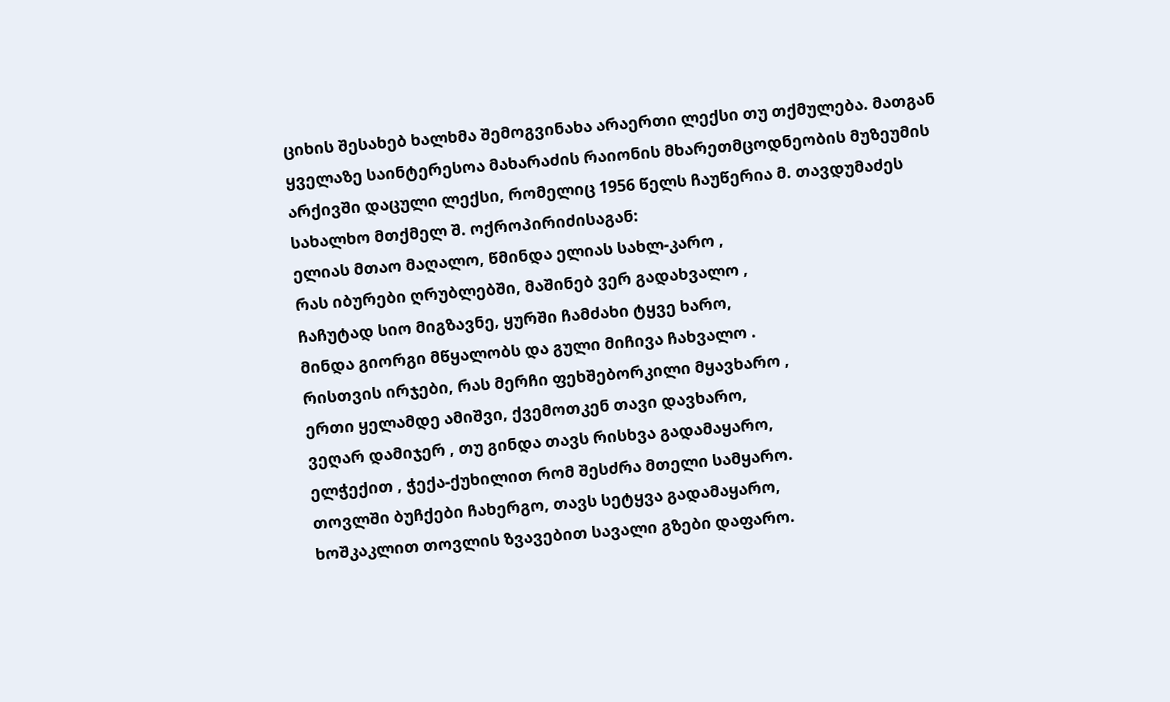ციხის შესახებ ხალხმა შემოგვინახა არაერთი ლექსი თუ თქმულება. მათგან ყველაზე საინტერესოა მახარაძის რაიონის მხარეთმცოდნეობის მუზეუმის არქივში დაცული ლექსი, რომელიც 1956 წელს ჩაუწერია მ. თავდუმაძეს სახალხო მთქმელ შ. ოქროპირიძისაგან:
ელიას მთაო მაღალო, წმინდა ელიას სახლ-კარო ,
რას იბურები ღრუბლებში, მაშინებ ვერ გადახვალო ,
ჩაჩუტად სიო მიგზავნე, ყურში ჩამძახი ტყვე ხარო,
მინდა გიორგი მწყალობს და გული მიჩივა ჩახვალო .
რისთვის ირჯები, რას მერჩი ფეხშებორკილი მყავხარო ,
ერთი ყელამდე ამიშვი, ქვემოთკენ თავი დავხარო,
ვეღარ დამიჯერ , თუ გინდა თავს რისხვა გადამაყარო,
ელჭექით , ჭექა-ქუხილით რომ შესძრა მთელი სამყარო.
თოვლში ბუჩქები ჩახერგო, თავს სეტყვა გადამაყარო,
ხოშკაკლით თოვლის ზვავებით სავალი გზები დაფარო.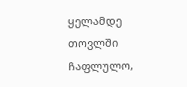ყელამდე თოვლში ჩაფლულო,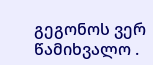გეგონოს ვერ წამიხვალო .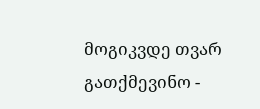მოგიკვდე თვარ გათქმევინო -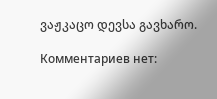ვაჟკაცო დევსა გავხარო.

Комментариев нет: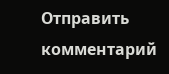Отправить комментарий